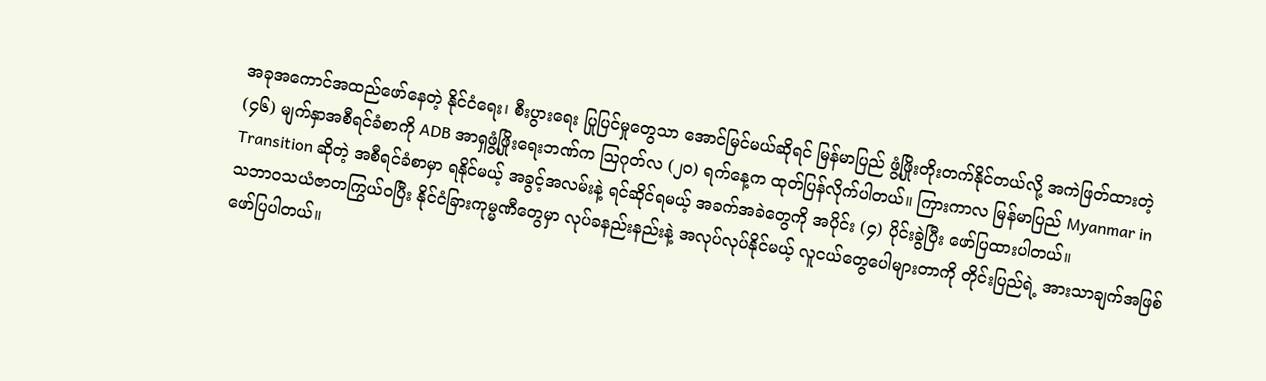အခုအကောင်အထည်ဖော်နေတဲ့ နိုင်ငံရေး၊ စီးပွားရေး ပြုပြင်မှုတွေသာ အောင်မြင်မယ်ဆိုရင် မြန်မာပြည် ဖွံ့ဖြိုးတိုးတက်နိုင်တယ်လို့ အကဲဖြတ်ထားတဲ့ (၄၆) မျက်နှာအစီရင်ခံစာကို ADB အာရှဖွံ့ဖြိုးရေးဘဏ်က သြဂုတ်လ (၂၀) ရက်နေ့က ထုတ်ပြန်လိုက်ပါတယ်။ ကြားကာလ မြန်မာပြည် Myanmar in Transition ဆိုတဲ့ အစီရင်ခံစာမှာ ရနိုင်မယ့် အခွင့်အလမ်းနဲ့ ရင်ဆိုင်ရမယ့် အခက်အခဲတွေကို အပိုင်း (၄) ပိုင်းခွဲပြီး ဖော်ပြထားပါတယ်။
သဘာဝသယံဇာတကြွယ်ဝပြီး နိုင်ငံခြားကုမ္မဏီတွေမှာ လုပ်ခနည်းနည်းနဲ့ အလုပ်လုပ်နိုင်မယ့် လူငယ်တွေပေါများတာကို တိုင်းပြည်ရဲ့ အားသာချက်အဖြစ် ဖော်ပြပါတယ်။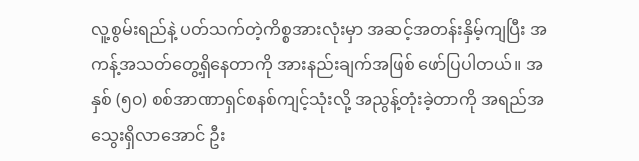လူ့စွမ်းရည်နဲ့ ပတ်သက်တဲ့ကိစ္စအားလုံးမှာ အဆင့်အတန်းနှိမ့်ကျပြီး အကန့်အသတ်တွေ့ရှိနေတာကို အားနည်းချက်အဖြစ် ဖော်ပြပါတယ်။ အနှစ် (၅၀) စစ်အာဏာရှင်စနစ်ကျင့်သုံးလို့ အညွန့်တုံးခဲ့တာကို အရည်အသွေးရှိလာအောင် ဦး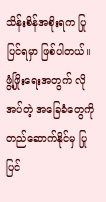သိန်းစိန်အစိုးရက ပြုပြင်ရမှာ ဖြစ်ပါတယ်။ ဖွံ့ဖြိုးရေးအတွက် လိုအပ်တဲ့ အခြေခံတွေကို တည်ဆောက်နိုင်မှ ပြုပြင်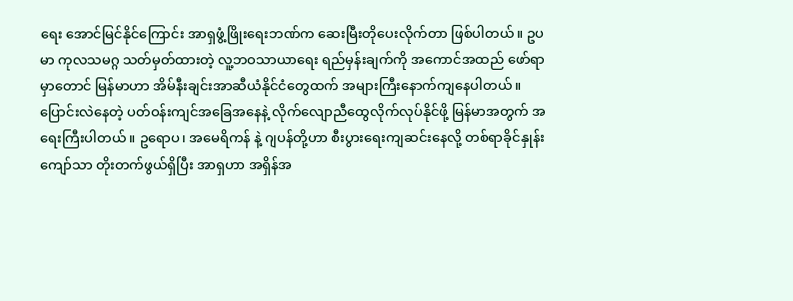ရေး အောင်မြင်နိုင်ကြောင်း အာရှဖွံ့ဖြိုးရေးဘဏ်က ဆေးမြီးတိုပေးလိုက်တာ ဖြစ်ပါတယ်။ ဥပမာ ကုလသမဂ္ဂ သတ်မှတ်ထားတဲ့ လူ့ဘဝသာယာရေး ရည်မှန်းချက်ကို အကောင်အထည် ဖော်ရာမှာတောင် မြန်မာဟာ အိမ်နီးချင်းအာဆီယံနိုင်ငံတွေထက် အများကြီးနောက်ကျနေပါတယ်။
ပြောင်းလဲနေတဲ့ ပတ်ဝန်းကျင်အခြေအနေနဲ့ လိုက်လျောညီထွေလိုက်လုပ်နိုင်ဖို့ မြန်မာအတွက် အရေးကြီးပါတယ်။ ဥရောပ၊ အမေရိကန် နဲ့ ဂျပန်တို့ဟာ စီးပွားရေးကျဆင်းနေလို့ တစ်ရာခိုင်နှုန်းကျော်သာ တိုးတက်ဖွယ်ရှိပြီး အာရှဟာ အရှိန်အ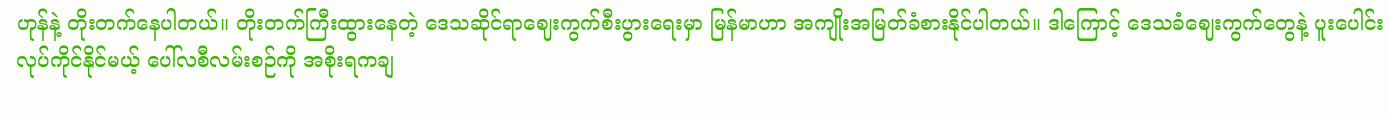ဟုန်နဲ့ တိုးတက်နေပါတယ်။ တိုးတက်ကြီးထွားနေတဲ့ ဒေသဆိုင်ရာဈေးကွက်စီးပွားရေးမှာ မြန်မာဟာ အကျိုးအမြတ်ခံစားနိုင်ပါတယ်။ ဒါကြောင့် ဒေသခံဈေးကွက်တွေနဲ့ ပူးပေါင်းလုပ်ကိုင်နိုင်မယ့် ပေါ်လစီလမ်းစဉ်ကို အစိုးရကချ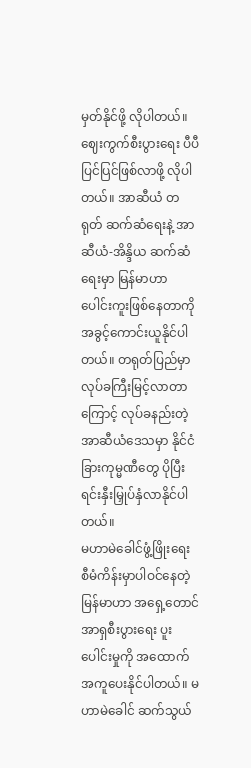မှတ်နိုင်ဖို့ လိုပါတယ်။ ဈေးကွက်စီးပွားရေး ပီပီပြင်ပြင်ဖြစ်လာဖို့ လိုပါတယ်။ အာဆီယံ တရုတ် ဆက်ဆံရေးနဲ့ အာဆီယံ-အိန္ဒိယ ဆက်ဆံရေးမှာ မြန်မာဟာ ပေါင်းကူးဖြစ်နေတာကို အခွင့်ကောင်းယူနိုင်ပါတယ်။ တရုတ်ပြည်မှာ လုပ်ခကြီးမြင့်လာတာကြောင့် လုပ်ခနည်းတဲ့ အာဆီယံဒေသမှာ နိုင်ငံခြားကုမ္မဏီတွေ ပိုပြီးရင်းနှီးမြှုပ်နှံလာနိုင်ပါတယ်။
မဟာမဲခေါင်ဖွံ့ဖြိုးရေး စီမံကိန်းမှာပါဝင်နေတဲ့ မြန်မာဟာ အရှေ့တောင်အာရှစီးပွားရေး ပူးပေါင်းမှုကို အထောက်အကူပေးနိုင်ပါတယ်။ မဟာမဲခေါင် ဆက်သွယ်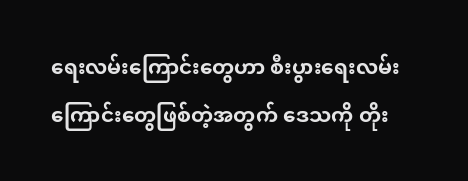ရေးလမ်းကြောင်းတွေဟာ စီးပွားရေးလမ်းကြောင်းတွေဖြစ်တဲ့အတွက် ဒေသကို တိုး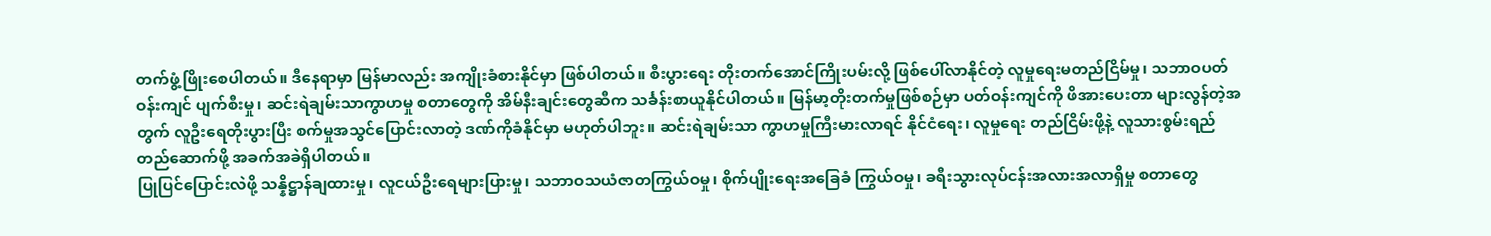တက်ဖွံ့ဖြိုးစေပါတယ်။ ဒီနေရာမှာ မြန်မာလည်း အကျိုးခံစားနိုင်မှာ ဖြစ်ပါတယ်။ စီးပွားရေး တိုးတက်အောင်ကြိုးပမ်းလို့ ဖြစ်ပေါ်လာနိုင်တဲ့ လူမှုရေးမတည်ငြိမ်မှု၊ သဘာဝပတ်ဝန်းကျင် ပျက်စီးမှု၊ ဆင်းရဲချမ်းသာကွာဟမှု စတာတွေကို အိမ်နီးချင်းတွေဆီက သင်္ခန်းစာယူနိုင်ပါတယ်။ မြန်မာ့တိုးတက်မှုဖြစ်စဉ်မှာ ပတ်ဝန်းကျင်ကို ဖိအားပေးတာ များလွန်တဲ့အတွက် လူဦးရေတိုးပွားပြီး စက်မှုအသွင်ပြောင်းလာတဲ့ ဒဏ်ကိုခံနိုင်မှာ မဟုတ်ပါဘူး။ ဆင်းရဲချမ်းသာ ကွာဟမှုကြီးမားလာရင် နိုင်ငံရေး၊ လူမှုရေး တည်ငြိမ်းဖို့နဲ့ လူသားစွမ်းရည်တည်ဆောက်ဖို့ အခက်အခဲရှိပါတယ်။
ပြုပြင်ပြောင်းလဲဖို့ သန္နိဋ္ဌာန်ချထားမှု၊ လူငယ်ဦးရေများပြားမှု၊ သဘာဝသယံဇာတကြွယ်ဝမှု၊ စိုက်ပျိုးရေးအခြေခံ ကြွယ်ဝမှု၊ ခရီးသွားလုပ်ငန်းအလားအလာရှိမှု စတာတွေ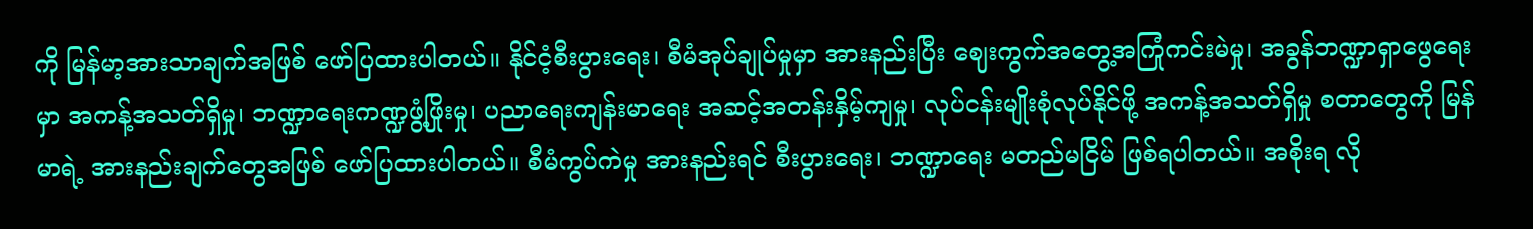ကို မြန်မာ့အားသာချက်အဖြစ် ဖော်ပြထားပါတယ်။ နိုင်ငံ့စီးပွားရေး၊ စီမံအုပ်ချုပ်မှုမှာ အားနည်းပြီး ဈေးကွက်အတွေ့အကြုံကင်းမဲမှု၊ အခွန်ဘဏ္ဍာရှာဖွေရေးမှာ အကန့်အသတ်ရှိမှု၊ ဘဏ္ဍာရေးကဏ္ဍဖွံ့ဖြိုးမှု၊ ပညာရေးကျန်းမာရေး အဆင့်အတန်းနှိမ့်ကျမှု၊ လုပ်ငန်းမျိုးစုံလုပ်နိုင်ဖို့ အကန့်အသတ်ရှိမှု စတာတွေကို မြန်မာရဲ့ အားနည်းချက်တွေအဖြစ် ဖော်ပြထားပါတယ်။ စီမံကွပ်ကဲမှု အားနည်းရင် စီးပွားရေး၊ ဘဏ္ဍာရေး မတည်မငြိမ် ဖြစ်ရပါတယ်။ အစိုးရ လို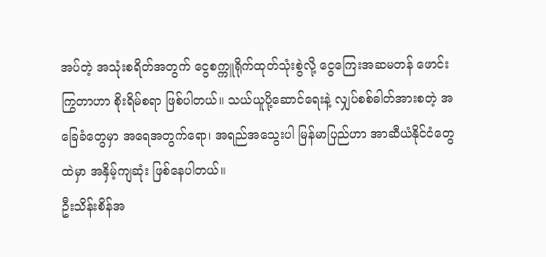အပ်တဲ့ အသုံးစရိတ်အတွက် ငွေစက္ကူရိုက်ထုတ်သုံးစွဲလို့ ငွေကြေးအဆမတန် ဖောင်းကြွတာဟာ စိုးရိမ်စရာ ဖြစ်ပါတယ်။ သယ်ယူပို့ဆောင်ရေးနဲ့ လျှပ်စစ်ဓါတ်အားစတဲ့ အခြေခံတွေမှာ အရေအတွက်ရော၊ အရည်အသွေးပါ မြန်မာပြည်ဟာ အာဆီယံနိုင်ငံတွေထဲမှာ အနှိမ့်ကျဆုံး ဖြစ်နေပါတယ်။
ဦးသိန်းစိန်အ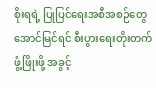စိုးရရဲ့ ပြုပြင်ရေးအစီအစဉ်တွေ အောင်မြင်ရင် စီးပွားရေးတိုးတက်ဖွံ့ဖြိုးဖို့ အခွင့်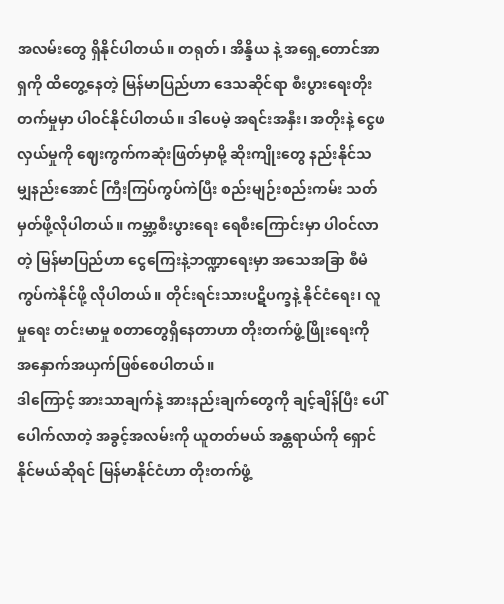အလမ်းတွေ ရှိနိုင်ပါတယ်။ တရုတ်၊ အိန္ဒိယ နဲ့ အရှေ့တောင်အာရှကို ထိတွေ့နေတဲ့ မြန်မာပြည်ဟာ ဒေသဆိုင်ရာ စီးပွားရေးတိုးတက်မှုမှာ ပါဝင်နိုင်ပါတယ်။ ဒါပေမဲ့ အရင်းအနှီး၊ အတိုးနဲ့ ငွေဖလှယ်မှုကို ဈေးကွက်ကဆုံးဖြတ်မှာမို့ ဆိုးကျိုးတွေ နည်းနိုင်သမျှနည်းအောင် ကြီးကြပ်ကွပ်ကဲပြီး စည်းမျဉ်းစည်းကမ်း သတ်မှတ်ဖို့လိုပါတယ်။ ကမ္ဘာ့စီးပွားရေး ရေစီးကြောင်းမှာ ပါဝင်လာတဲ့ မြန်မာပြည်ဟာ ငွေကြေးနဲ့ဘဏ္ဍာရေးမှာ အသေအခြာ စီမံကွပ်ကဲနိုင်ဖို့ လိုပါတယ်။ တိုင်းရင်းသားပဋိပက္ခနဲ့ နိုင်ငံရေး၊ လူမှုရေး တင်းမာမှု စတာတွေရှိနေတာဟာ တိုးတက်ဖွံ့ဖြိုးရေးကို အနှောက်အယှက်ဖြစ်စေပါတယ်။
ဒါကြောင့် အားသာချက်နဲ့ အားနည်းချက်တွေကို ချင့်ချိန်ပြီး ပေါ်ပေါက်လာတဲ့ အခွင့်အလမ်းကို ယူတတ်မယ် အန္တရာယ်ကို ရှောင်နိုင်မယ်ဆိုရင် မြန်မာနိုင်ငံဟာ တိုးတက်ဖွံ့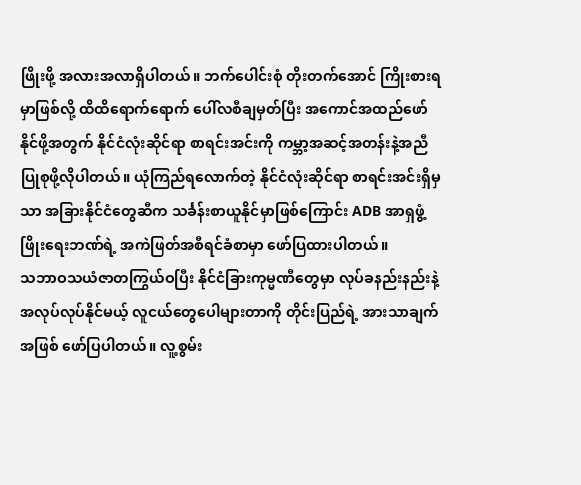ဖြိုးဖို့ အလားအလာရှိပါတယ်။ ဘက်ပေါင်းစုံ တိုးတက်အောင် ကြိုးစားရမှာဖြစ်လို့ ထိထိရောက်ရောက် ပေါ်လစီချမှတ်ပြီး အကောင်အထည်ဖော်နိုင်ဖို့အတွက် နိုင်ငံလုံးဆိုင်ရာ စာရင်းအင်းကို ကမ္ဘာ့အဆင့်အတန်းနဲ့အညီ ပြုစုဖို့လိုပါတယ်။ ယုံကြည်ရလောက်တဲ့ နိုင်ငံလုံးဆိုင်ရာ စာရင်းအင်းရှိမှသာ အခြားနိုင်ငံတွေဆီက သင်္ခန်းစာယူနိုင်မှာဖြစ်ကြောင်း ADB အာရှဖွံ့ဖြိုးရေးဘဏ်ရဲ့ အကဲဖြတ်အစီရင်ခံစာမှာ ဖော်ပြထားပါတယ်။
သဘာဝသယံဇာတကြွယ်ဝပြီး နိုင်ငံခြားကုမ္မဏီတွေမှာ လုပ်ခနည်းနည်းနဲ့ အလုပ်လုပ်နိုင်မယ့် လူငယ်တွေပေါများတာကို တိုင်းပြည်ရဲ့ အားသာချက်အဖြစ် ဖော်ပြပါတယ်။ လူ့စွမ်း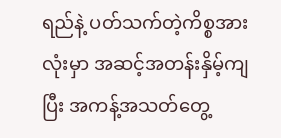ရည်နဲ့ ပတ်သက်တဲ့ကိစ္စအားလုံးမှာ အဆင့်အတန်းနှိမ့်ကျပြီး အကန့်အသတ်တွေ့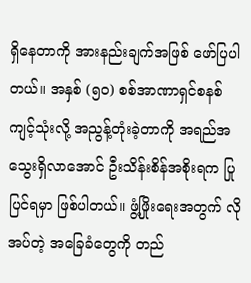ရှိနေတာကို အားနည်းချက်အဖြစ် ဖော်ပြပါတယ်။ အနှစ် (၅၀) စစ်အာဏာရှင်စနစ်ကျင့်သုံးလို့ အညွန့်တုံးခဲ့တာကို အရည်အသွေးရှိလာအောင် ဦးသိန်းစိန်အစိုးရက ပြုပြင်ရမှာ ဖြစ်ပါတယ်။ ဖွံ့ဖြိုးရေးအတွက် လိုအပ်တဲ့ အခြေခံတွေကို တည်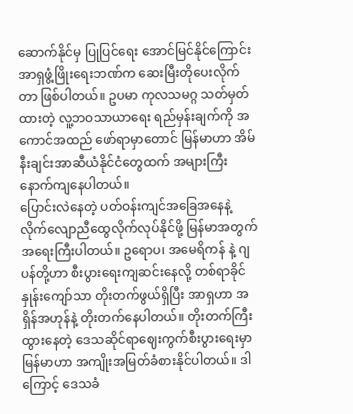ဆောက်နိုင်မှ ပြုပြင်ရေး အောင်မြင်နိုင်ကြောင်း အာရှဖွံ့ဖြိုးရေးဘဏ်က ဆေးမြီးတိုပေးလိုက်တာ ဖြစ်ပါတယ်။ ဥပမာ ကုလသမဂ္ဂ သတ်မှတ်ထားတဲ့ လူ့ဘဝသာယာရေး ရည်မှန်းချက်ကို အကောင်အထည် ဖော်ရာမှာတောင် မြန်မာဟာ အိမ်နီးချင်းအာဆီယံနိုင်ငံတွေထက် အများကြီးနောက်ကျနေပါတယ်။
ပြောင်းလဲနေတဲ့ ပတ်ဝန်းကျင်အခြေအနေနဲ့ လိုက်လျောညီထွေလိုက်လုပ်နိုင်ဖို့ မြန်မာအတွက် အရေးကြီးပါတယ်။ ဥရောပ၊ အမေရိကန် နဲ့ ဂျပန်တို့ဟာ စီးပွားရေးကျဆင်းနေလို့ တစ်ရာခိုင်နှုန်းကျော်သာ တိုးတက်ဖွယ်ရှိပြီး အာရှဟာ အရှိန်အဟုန်နဲ့ တိုးတက်နေပါတယ်။ တိုးတက်ကြီးထွားနေတဲ့ ဒေသဆိုင်ရာဈေးကွက်စီးပွားရေးမှာ မြန်မာဟာ အကျိုးအမြတ်ခံစားနိုင်ပါတယ်။ ဒါကြောင့် ဒေသခံ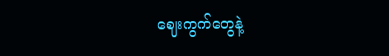ဈေးကွက်တွေနဲ့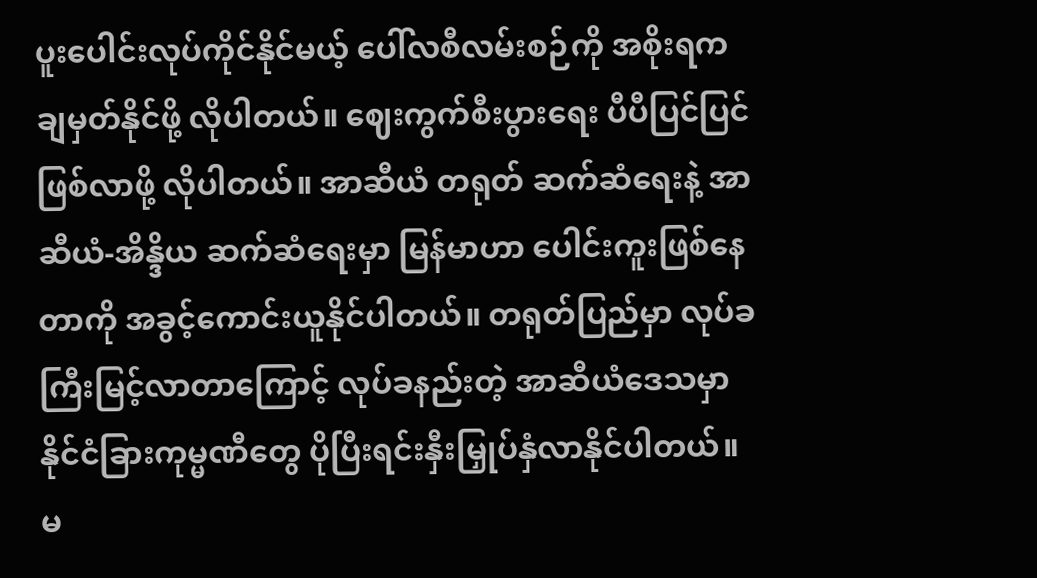ပူးပေါင်းလုပ်ကိုင်နိုင်မယ့် ပေါ်လစီလမ်းစဉ်ကို အစိုးရကချမှတ်နိုင်ဖို့ လိုပါတယ်။ ဈေးကွက်စီးပွားရေး ပီပီပြင်ပြင်ဖြစ်လာဖို့ လိုပါတယ်။ အာဆီယံ တရုတ် ဆက်ဆံရေးနဲ့ အာဆီယံ-အိန္ဒိယ ဆက်ဆံရေးမှာ မြန်မာဟာ ပေါင်းကူးဖြစ်နေတာကို အခွင့်ကောင်းယူနိုင်ပါတယ်။ တရုတ်ပြည်မှာ လုပ်ခကြီးမြင့်လာတာကြောင့် လုပ်ခနည်းတဲ့ အာဆီယံဒေသမှာ နိုင်ငံခြားကုမ္မဏီတွေ ပိုပြီးရင်းနှီးမြှုပ်နှံလာနိုင်ပါတယ်။
မ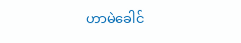ဟာမဲခေါင်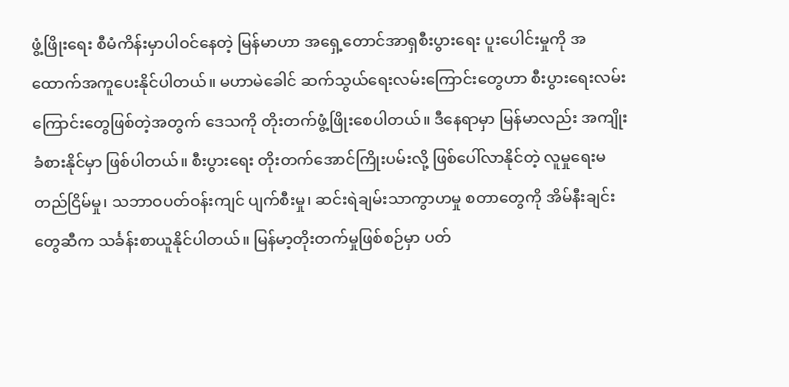ဖွံ့ဖြိုးရေး စီမံကိန်းမှာပါဝင်နေတဲ့ မြန်မာဟာ အရှေ့တောင်အာရှစီးပွားရေး ပူးပေါင်းမှုကို အထောက်အကူပေးနိုင်ပါတယ်။ မဟာမဲခေါင် ဆက်သွယ်ရေးလမ်းကြောင်းတွေဟာ စီးပွားရေးလမ်းကြောင်းတွေဖြစ်တဲ့အတွက် ဒေသကို တိုးတက်ဖွံ့ဖြိုးစေပါတယ်။ ဒီနေရာမှာ မြန်မာလည်း အကျိုးခံစားနိုင်မှာ ဖြစ်ပါတယ်။ စီးပွားရေး တိုးတက်အောင်ကြိုးပမ်းလို့ ဖြစ်ပေါ်လာနိုင်တဲ့ လူမှုရေးမတည်ငြိမ်မှု၊ သဘာဝပတ်ဝန်းကျင် ပျက်စီးမှု၊ ဆင်းရဲချမ်းသာကွာဟမှု စတာတွေကို အိမ်နီးချင်းတွေဆီက သင်္ခန်းစာယူနိုင်ပါတယ်။ မြန်မာ့တိုးတက်မှုဖြစ်စဉ်မှာ ပတ်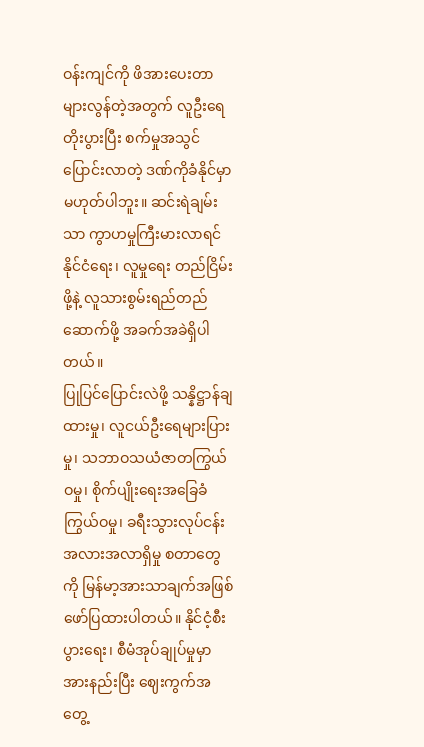ဝန်းကျင်ကို ဖိအားပေးတာ များလွန်တဲ့အတွက် လူဦးရေတိုးပွားပြီး စက်မှုအသွင်ပြောင်းလာတဲ့ ဒဏ်ကိုခံနိုင်မှာ မဟုတ်ပါဘူး။ ဆင်းရဲချမ်းသာ ကွာဟမှုကြီးမားလာရင် နိုင်ငံရေး၊ လူမှုရေး တည်ငြိမ်းဖို့နဲ့ လူသားစွမ်းရည်တည်ဆောက်ဖို့ အခက်အခဲရှိပါတယ်။
ပြုပြင်ပြောင်းလဲဖို့ သန္နိဋ္ဌာန်ချထားမှု၊ လူငယ်ဦးရေများပြားမှု၊ သဘာဝသယံဇာတကြွယ်ဝမှု၊ စိုက်ပျိုးရေးအခြေခံ ကြွယ်ဝမှု၊ ခရီးသွားလုပ်ငန်းအလားအလာရှိမှု စတာတွေကို မြန်မာ့အားသာချက်အဖြစ် ဖော်ပြထားပါတယ်။ နိုင်ငံ့စီးပွားရေး၊ စီမံအုပ်ချုပ်မှုမှာ အားနည်းပြီး ဈေးကွက်အတွေ့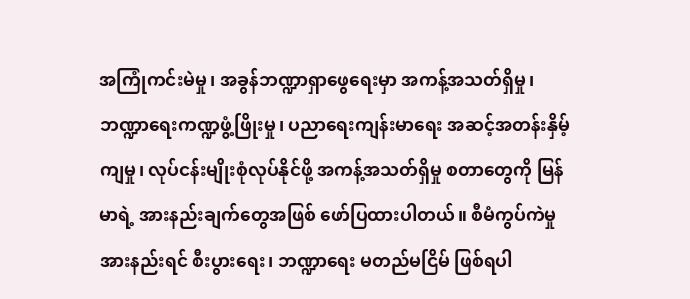အကြုံကင်းမဲမှု၊ အခွန်ဘဏ္ဍာရှာဖွေရေးမှာ အကန့်အသတ်ရှိမှု၊ ဘဏ္ဍာရေးကဏ္ဍဖွံ့ဖြိုးမှု၊ ပညာရေးကျန်းမာရေး အဆင့်အတန်းနှိမ့်ကျမှု၊ လုပ်ငန်းမျိုးစုံလုပ်နိုင်ဖို့ အကန့်အသတ်ရှိမှု စတာတွေကို မြန်မာရဲ့ အားနည်းချက်တွေအဖြစ် ဖော်ပြထားပါတယ်။ စီမံကွပ်ကဲမှု အားနည်းရင် စီးပွားရေး၊ ဘဏ္ဍာရေး မတည်မငြိမ် ဖြစ်ရပါ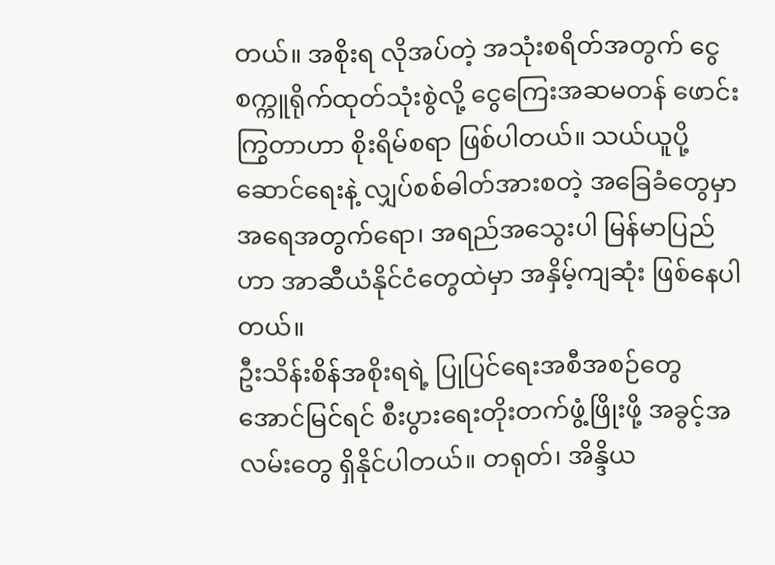တယ်။ အစိုးရ လိုအပ်တဲ့ အသုံးစရိတ်အတွက် ငွေစက္ကူရိုက်ထုတ်သုံးစွဲလို့ ငွေကြေးအဆမတန် ဖောင်းကြွတာဟာ စိုးရိမ်စရာ ဖြစ်ပါတယ်။ သယ်ယူပို့ဆောင်ရေးနဲ့ လျှပ်စစ်ဓါတ်အားစတဲ့ အခြေခံတွေမှာ အရေအတွက်ရော၊ အရည်အသွေးပါ မြန်မာပြည်ဟာ အာဆီယံနိုင်ငံတွေထဲမှာ အနှိမ့်ကျဆုံး ဖြစ်နေပါတယ်။
ဦးသိန်းစိန်အစိုးရရဲ့ ပြုပြင်ရေးအစီအစဉ်တွေ အောင်မြင်ရင် စီးပွားရေးတိုးတက်ဖွံ့ဖြိုးဖို့ အခွင့်အလမ်းတွေ ရှိနိုင်ပါတယ်။ တရုတ်၊ အိန္ဒိယ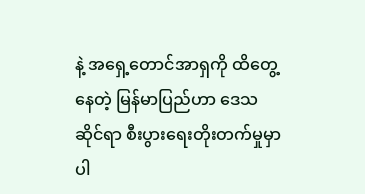နဲ့ အရှေ့တောင်အာရှကို ထိတွေ့နေတဲ့ မြန်မာပြည်ဟာ ဒေသဆိုင်ရာ စီးပွားရေးတိုးတက်မှုမှာ ပါ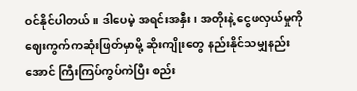ဝင်နိုင်ပါတယ်။ ဒါပေမဲ့ အရင်းအနှီး၊ အတိုးနဲ့ ငွေဖလှယ်မှုကို ဈေးကွက်ကဆုံးဖြတ်မှာမို့ ဆိုးကျိုးတွေ နည်းနိုင်သမျှနည်းအောင် ကြီးကြပ်ကွပ်ကဲပြီး စည်း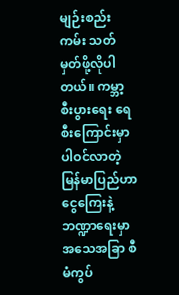မျဉ်းစည်းကမ်း သတ်မှတ်ဖို့လိုပါတယ်။ ကမ္ဘာ့စီးပွားရေး ရေစီးကြောင်းမှာ ပါဝင်လာတဲ့ မြန်မာပြည်ဟာ ငွေကြေးနဲ့ဘဏ္ဍာရေးမှာ အသေအခြာ စီမံကွပ်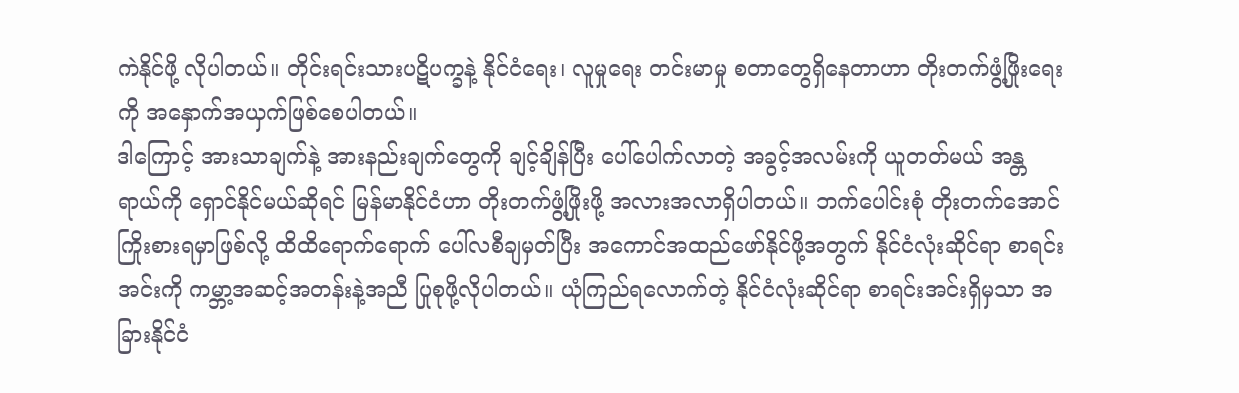ကဲနိုင်ဖို့ လိုပါတယ်။ တိုင်းရင်းသားပဋိပက္ခနဲ့ နိုင်ငံရေး၊ လူမှုရေး တင်းမာမှု စတာတွေရှိနေတာဟာ တိုးတက်ဖွံ့ဖြိုးရေးကို အနှောက်အယှက်ဖြစ်စေပါတယ်။
ဒါကြောင့် အားသာချက်နဲ့ အားနည်းချက်တွေကို ချင့်ချိန်ပြီး ပေါ်ပေါက်လာတဲ့ အခွင့်အလမ်းကို ယူတတ်မယ် အန္တရာယ်ကို ရှောင်နိုင်မယ်ဆိုရင် မြန်မာနိုင်ငံဟာ တိုးတက်ဖွံ့ဖြိုးဖို့ အလားအလာရှိပါတယ်။ ဘက်ပေါင်းစုံ တိုးတက်အောင် ကြိုးစားရမှာဖြစ်လို့ ထိထိရောက်ရောက် ပေါ်လစီချမှတ်ပြီး အကောင်အထည်ဖော်နိုင်ဖို့အတွက် နိုင်ငံလုံးဆိုင်ရာ စာရင်းအင်းကို ကမ္ဘာ့အဆင့်အတန်းနဲ့အညီ ပြုစုဖို့လိုပါတယ်။ ယုံကြည်ရလောက်တဲ့ နိုင်ငံလုံးဆိုင်ရာ စာရင်းအင်းရှိမှသာ အခြားနိုင်ငံ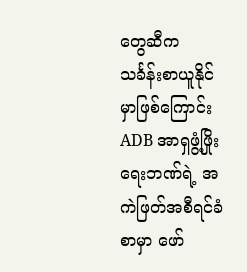တွေဆီက သင်္ခန်းစာယူနိုင်မှာဖြစ်ကြောင်း ADB အာရှဖွံ့ဖြိုးရေးဘဏ်ရဲ့ အကဲဖြတ်အစီရင်ခံစာမှာ ဖော်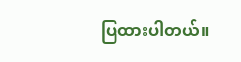ပြထားပါတယ်။